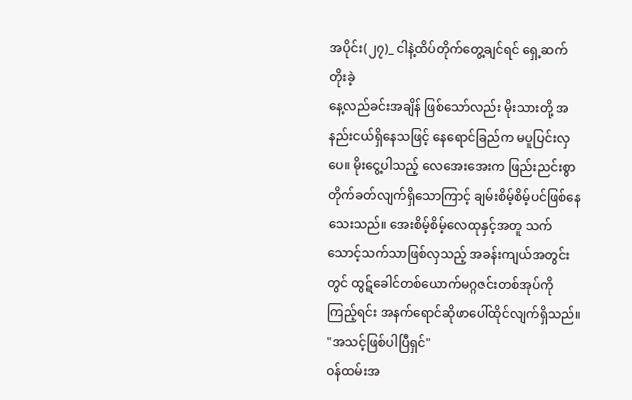အပိုင်း(၂၇)_ ငါနဲ့ထိပ်တိုက်တွေ့ချင်ရင် ရှေ့ဆက်တိုးခဲ့
နေ့လည်ခင်းအချိန် ဖြစ်သော်လည်း မိုးသားတို့ အနည်းငယ်ရှိနေသဖြင့် နေရောင်ခြည်က မပူပြင်းလှပေ။ မိုးငွေ့ပါသည့် လေအေးအေးက ဖြည်းညင်းစွာ တိုက်ခတ်လျက်ရှိသောကြာင့် ချမ်းစိမ့်စိမ့်ပင်ဖြစ်နေသေးသည်။ အေးစိမ့်စိမ့်လေထုနှင့်အတူ သက်သောင့်သက်သာဖြစ်လှသည့် အခန်းကျယ်အတွင်းတွင် ထွဋ်ခေါင်တစ်ယောက်မဂ္ဂဇင်းတစ်အုပ်ကို ကြည့်ရင်း အနက်ရောင်ဆိုဖာပေါ်ထိုင်လျက်ရှိသည်။
"အသင့်ဖြစ်ပါပြီရှင်"
ဝန်ထမ်းအ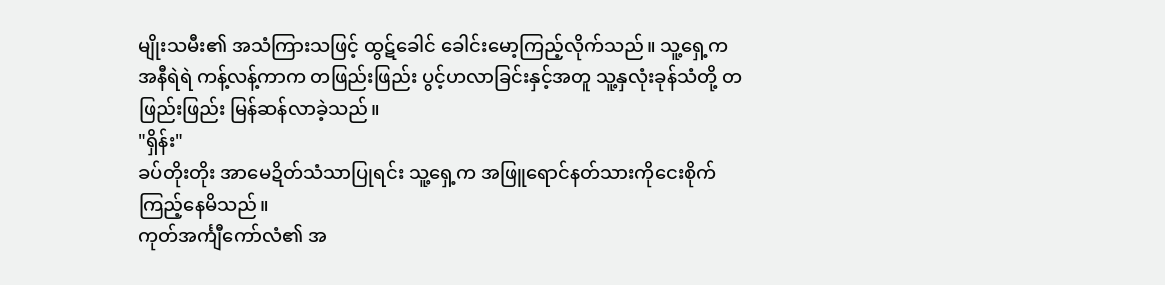မျိုးသမီး၏ အသံကြားသဖြင့် ထွဋ်ခေါင် ခေါင်းမော့ကြည့်လိုက်သည်။ သူ့ရှေ့က အနီရဲရဲ ကန့်လန့်ကာက တဖြည်းဖြည်း ပွင့်ဟလာခြင်းနှင့်အတူ သူ့နှလုံးခုန်သံတို့ တဖြည်းဖြည်း မြန်ဆန်လာခဲ့သည်။
"ရှိန်း"
ခပ်တိုးတိုး အာမေဍိတ်သံသာပြုရင်း သူ့ရှေ့က အဖြူရောင်နတ်သားကိုငေးစိုက်ကြည့်နေမိသည်။
ကုတ်အင်္ကျီကော်လံ၏ အ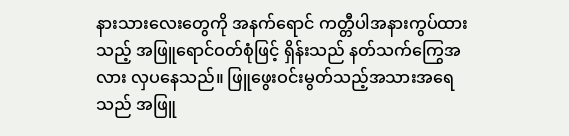နားသားလေးတွေကို အနက်ရောင် ကတ္တီပါအနားကွပ်ထားသည့် အဖြူရောင်ဝတ်စုံဖြင့် ရှိန်းသည် နတ်သက်ကြွေအလား လှပနေသည်။ ဖြူဖွေးဝင်းမွတ်သည့်အသားအရေသည် အဖြူ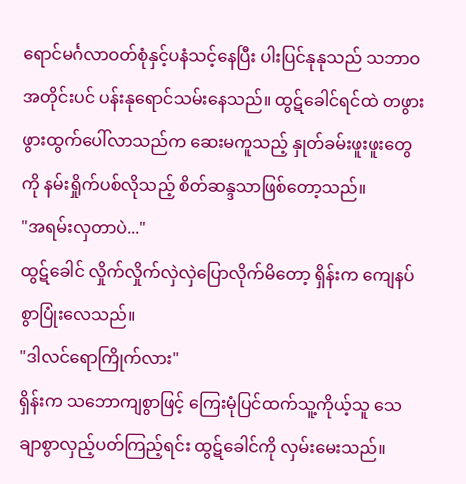ရောင်မင်္ဂလာဝတ်စုံနှင့်ပနံသင့်နေပြီး ပါးပြင်နုနုသည် သဘာဝအတိုင်းပင် ပန်းနုရောင်သမ်းနေသည်။ ထွဋ်ခေါင်ရင်ထဲ တဖွားဖွားထွက်ပေါ်လာသည်က ဆေးမကူသည့် နှုတ်ခမ်းဖူးဖူးတွေကို နမ်းရှိုက်ပစ်လိုသည့် စိတ်ဆန္ဒသာဖြစ်တော့သည်။
"အရမ်းလှတာပဲ..."
ထွဋ်ခေါင် လှိုက်လှိုက်လှဲလှဲပြောလိုက်မိတော့ ရှိန်းက ကျေနပ်စွာပြုံးလေသည်။
"ဒါလင်ရောကြိုက်လား"
ရှိန်းက သဘောကျစွာဖြင့် ကြေးမုံပြင်ထက်သူ့ကိုယ့်သူ သေချာစွာလှည့်ပတ်ကြည့်ရင်း ထွဋ်ခေါင်ကို လှမ်းမေးသည်။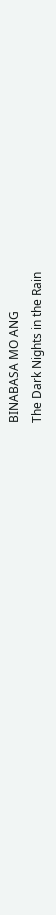BINABASA MO ANG
The Dark Nights in the Rain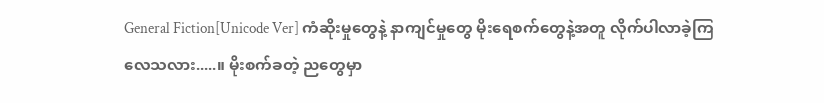General Fiction[Unicode Ver] ကံဆိုးမှုတွေနဲ့ နာကျင်မှုတွေ မိုးရေစက်တွေနဲ့အတူ လိုက်ပါလာခဲ့ကြလေသလား.....။ မိုးစက်ခတဲ့ ညတွေမှာ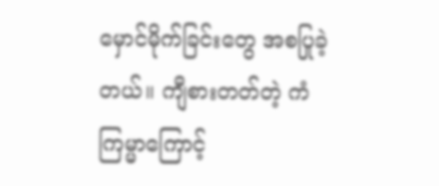မှောင်မိုက်ခြင်းတွေ အစပြုခဲ့တယ်။ ကျီစားတတ်တဲ့ ကံကြမ္မာကြောင့်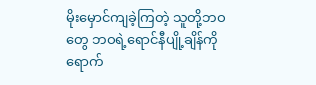မိုးမှောင်ကျခဲ့ကြတဲ့ သူတို့ဘဝတွေ ဘဝရဲ့ရောင်နီပျို့ချိန်ကို ရောက်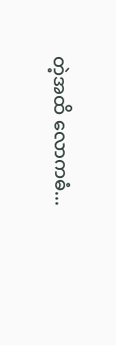တဲ့အထိ လောကဓံ...